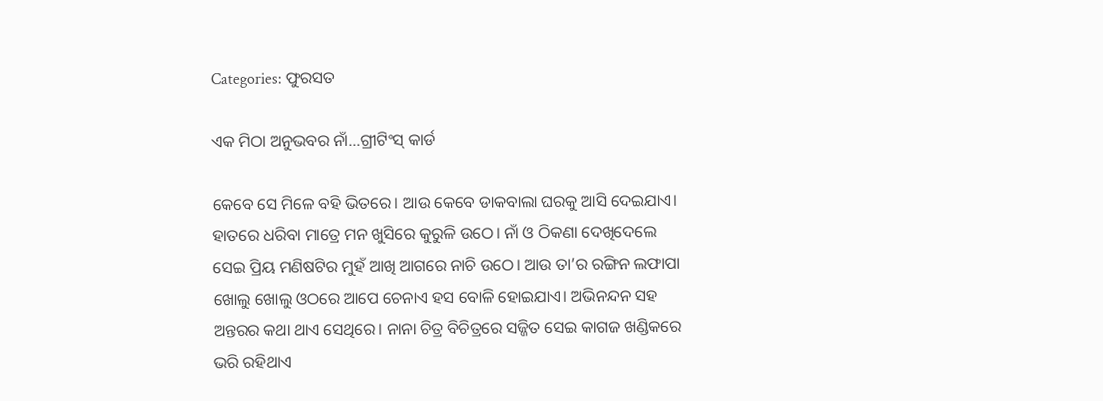Categories: ଫୁରସତ

ଏକ ମିଠା ଅନୁଭବର ନାଁ…ଗ୍ରୀଟିଂସ୍‌ କାର୍ଡ

କେବେ ସେ ମିଳେ ବହି ଭିତରେ। ଆଉ କେବେ ଡାକବାଲା ଘରକୁ ଆସି ଦେଇଯାଏ। ହାତରେ ଧରିବା ମାତ୍ରେ ମନ ଖୁସିରେ କୁରୁଳି ଉଠେ। ନାଁ ଓ ଠିକଣା ଦେଖିଦେଲେ ସେଇ ପ୍ରିୟ ମଣିଷଟିର ମୁହଁ ଆଖି ଆଗରେ ନାଚି ଉଠେ। ଆଉ ତା’ର ରଙ୍ଗିନ ଲଫାପା ଖୋଲୁ ଖୋଲୁ ଓଠରେ ଆପେ ଚେନାଏ ହସ ବୋଳି ହୋଇଯାଏ। ଅଭିନନ୍ଦନ ସହ ଅନ୍ତରର କଥା ଥାଏ ସେଥିରେ। ନାନା ଚିତ୍ର ବିଚିତ୍ରରେ ସଜ୍ଜିତ ସେଇ କାଗଜ ଖଣ୍ଡିକରେ ଭରି ରହିଥାଏ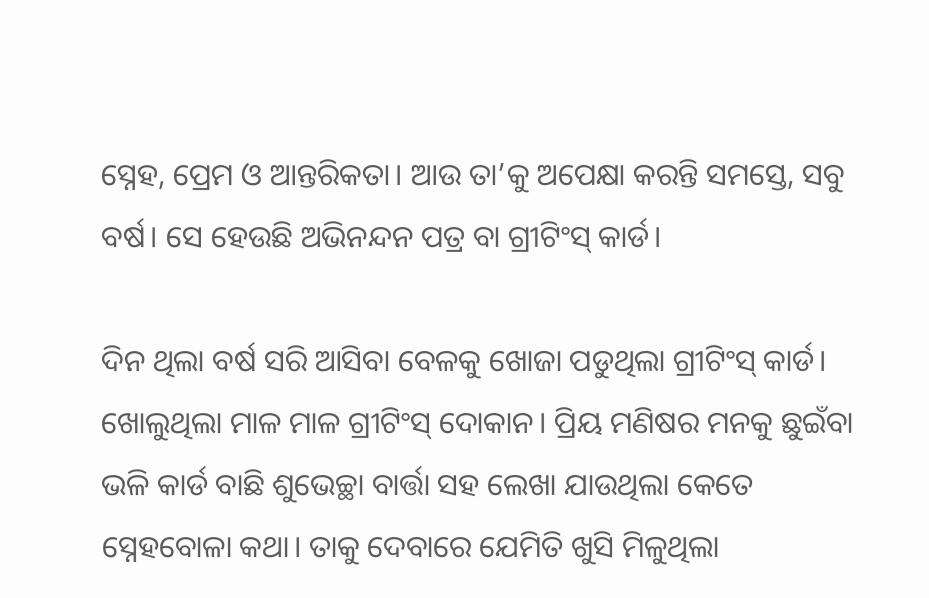ସ୍ନେହ, ପ୍ରେମ ଓ ଆନ୍ତରିକତା। ଆଉ ତା’କୁ ଅପେକ୍ଷା କରନ୍ତି ସମସ୍ତେ, ସବୁ ବର୍ଷ। ସେ ହେଉଛି ଅଭିନନ୍ଦନ ପତ୍ର ବା ଗ୍ରୀଟିଂସ୍‌ କାର୍ଡ।

ଦିନ ଥିଲା ବର୍ଷ ସରି ଆସିବା ବେଳକୁ ଖୋଜା ପଡୁଥିଲା ଗ୍ରୀଟିଂସ୍‌ କାର୍ଡ। ଖୋଲୁଥିଲା ମାଳ ମାଳ ଗ୍ରୀଟିଂସ୍‌ ଦୋକାନ। ପ୍ରିୟ ମଣିଷର ମନକୁ ଛୁଇଁବା ଭଳି କାର୍ଡ ବାଛି ଶୁଭେଚ୍ଛା ବାର୍ତ୍ତା ସହ ଲେଖା ଯାଉଥିଲା କେତେ ସ୍ନେହବୋଳା କଥା। ତାକୁ ଦେବାରେ ଯେମିତି ଖୁସି ମିଳୁଥିଲା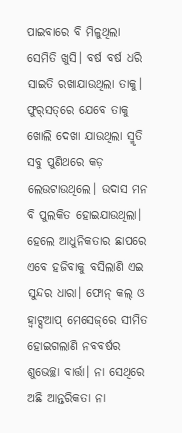ପାଇବାରେ ବି ମିଳୁଥିଲା ସେମିତି ଖୁସି। ବର୍ଷ ବର୍ଷ ଧରି ସାଇତି ରଖାଯାଉଥିଲା ତାକୁ। ଫୁର୍‌ସତ୍‌ରେ ଯେବେ ତାକୁ ଖୋଲି ଦେଖା ଯାଉଥିଲା ସ୍ମୃତି ସବୁ ପୁଣିଥରେ କଡ଼ ଲେଉଟାଉଥିଲେ। ଉଦାସ ମନ ବି ପୁଲକିତ ହୋଇଯାଉଥିଲା। ହେଲେ ଆଧୁନିକତାର ଛାପରେ ଏବେ ହଜିବାକୁ ବସିଲାଣି ଏଇ ସୁନ୍ଦର ଧାରା। ଫୋନ୍‌ କଲ୍‌ ଓ ହ୍ବାଟ୍ସଆପ୍‌ ମେସେଜ୍‌ରେ ସୀମିତ ହୋଇଗଲାଣି ନବବର୍ଷର ଶୁଭେଚ୍ଛା ବାର୍ତ୍ତା। ନା ସେଥିରେ ଅଛି ଆନ୍ତରିକତା ନା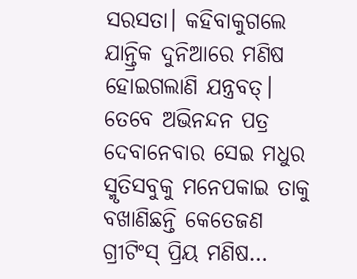ସରସତା। କହିବାକୁଗଲେ ଯାନ୍ତ୍ରିକ ଦୁନିଆରେ ମଣିଷ ହୋଇଗଲାଣି ଯନ୍ତ୍ରବତ୍‌। ତେବେ ଅଭିନନ୍ଦନ ପତ୍ର ଦେବାନେବାର ସେଇ ମଧୁର ସ୍ମୃତିସବୁକୁ ମନେପକାଇ ତାକୁ ବଖାଣିଛନ୍ତି କେତେଜଣ ଗ୍ରୀଟିଂସ୍‌ ପ୍ରିୟ ମଣିଷ…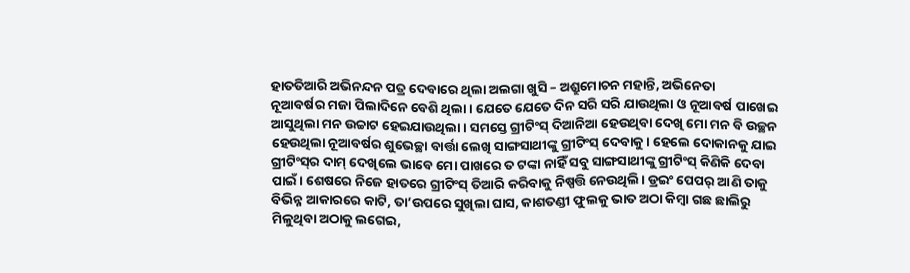ହାତତିଆରି ଅଭିନନ୍ଦନ ପତ୍ର ଦେବାରେ ଥିଲା ଅଲଗା ଖୁସି – ଅଶ୍ରୁମୋଚନ ମହାନ୍ତି, ଅଭିନେତା
ନୂଆବର୍ଷର ମଜା ପିଲାଦିନେ ବେଶି ଥିଲା। ଯେତେ ଯେତେ ଦିନ ସରି ସରି ଯାଉଥିଲା ଓ ନୂଆବର୍ଷ ପାଖେଇ ଆସୁଥିଲା ମନ ଉଚ୍ଚାଟ ହେଇଯାଉଥିଲା। ସମସ୍ତେ ଗ୍ରୀଟିଂସ୍‌ ଦିଆନିଆ ହେଉଥିବା ଦେଖି ମୋ ମନ ବି ଉଚ୍ଛନ ହେଉଥିଲା ନୂଆବର୍ଷର ଶୁଭେଚ୍ଛା ବାର୍ତ୍ତା ଲେଖି ସାଙ୍ଗସାଥୀଙ୍କୁ ଗ୍ରୀଟିଂସ୍‌ ଦେବାକୁ। ହେଲେ ଦୋକାନକୁ ଯାଇ ଗ୍ରୀଟିଂସ୍‌ର ଦାମ୍‌ ଦେଖିଲେ ଭାବେ ମୋ ପାଖରେ ତ ଟଙ୍କା ନାହିଁ ସବୁ ସାଙ୍ଗସାଥୀଙ୍କୁ ଗ୍ରୀଟିଂସ୍‌ କିଣିକି ଦେବା ପାଇଁ। ଶେଷରେ ନିଜେ ହାତରେ ଗ୍ରୀଟିଂସ୍‌ ତିଆରି କରିବାକୁ ନିଷ୍ପତ୍ତି ନେଉଥିଲି। ଡ୍ରଇଂ ପେପର୍‌ ଆଣି ତାକୁ ବିଭିନ୍ନ ଆକାରରେ କାଟି, ତା’ଉପରେ ସୁଖିଲା ଘାସ, କାଶତଣ୍ଡୀ ଫୁଲକୁ ଭାତ ଅଠା କିମ୍ବା ଗଛ ଛାଲିରୁ ମିଳୁଥିବା ଅଠାକୁ ଲଗେଇ,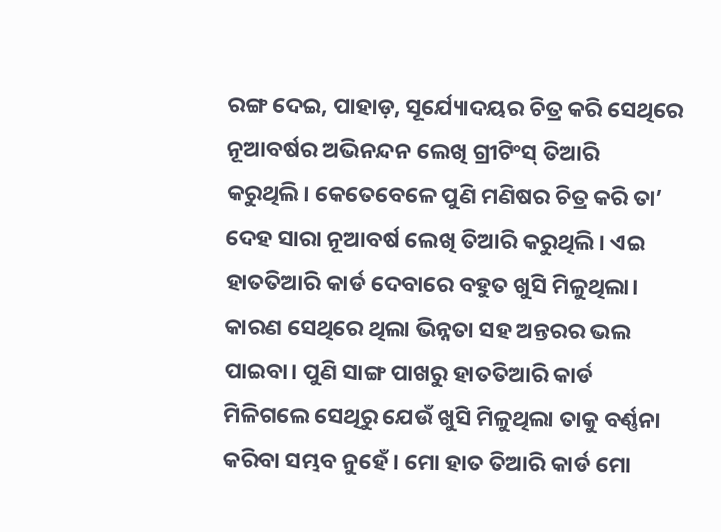ରଙ୍ଗ ଦେଇ, ପାହାଡ଼, ସୂର୍ଯ୍ୟୋଦୟର ଚିତ୍ର କରି ସେଥିରେ ନୂଆବର୍ଷର ଅଭିନନ୍ଦନ ଲେଖି ଗ୍ରୀଟିଂସ୍‌ ତିଆରି କରୁଥିଲି। କେତେବେଳେ ପୁଣି ମଣିଷର ଚିତ୍ର କରି ତା’ ଦେହ ସାରା ନୂଆବର୍ଷ ଲେଖି ତିଆରି କରୁଥିଲି। ଏଇ ହାତତିଆରି କାର୍ଡ ଦେବାରେ ବହୁତ ଖୁସି ମିଳୁଥିଲା। କାରଣ ସେଥିରେ ଥିଲା ଭିନ୍ନତା ସହ ଅନ୍ତରର ଭଲ ପାଇବା। ପୁଣି ସାଙ୍ଗ ପାଖରୁ ହାତତିଆରି କାର୍ଡ ମିଳିଗଲେ ସେଥିରୁ ଯେଉଁ ଖୁସି ମିଳୁଥିଲା ତାକୁ ବର୍ଣ୍ଣନା କରିବା ସମ୍ଭବ ନୁହେଁ। ମୋ ହାତ ତିଆରି କାର୍ଡ ମୋ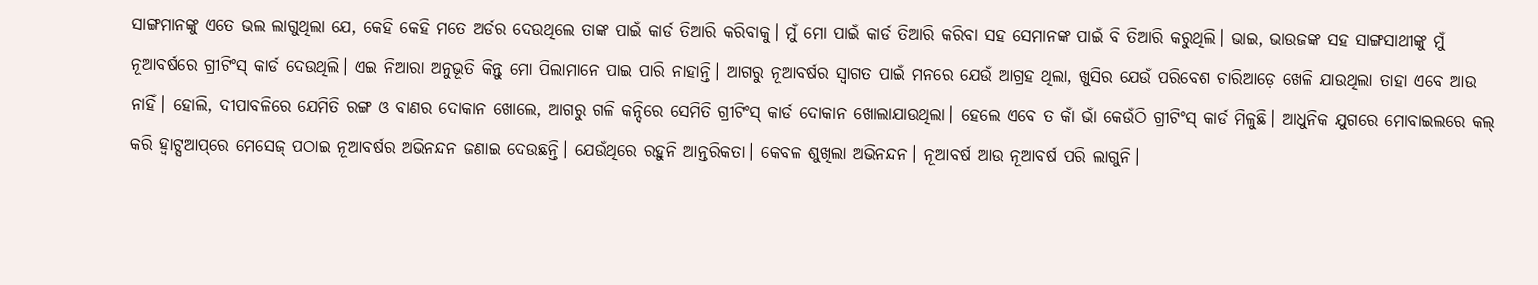ସାଙ୍ଗମାନଙ୍କୁ ଏତେ ଭଲ ଲାଗୁଥିଲା ଯେ, କେହି କେହି ମତେ ଅର୍ଡର ଦେଉଥିଲେ ତାଙ୍କ ପାଇଁ କାର୍ଡ ତିଆରି କରିବାକୁ। ମୁଁ ମୋ ପାଇଁ କାର୍ଡ ତିଆରି କରିବା ସହ ସେମାନଙ୍କ ପାଇଁ ବି ତିଆରି କରୁଥିଲି। ଭାଇ, ଭାଉଜଙ୍କ ସହ ସାଙ୍ଗସାଥୀଙ୍କୁ ମୁଁ ନୂଆବର୍ଷରେ ଗ୍ରୀଟିଂସ୍‌ କାର୍ଡ ଦେଉଥିଲି। ଏଇ ନିଆରା ଅନୁଭୂତି କିନ୍ତୁ ମୋ ପିଲାମାନେ ପାଇ ପାରି ନାହାନ୍ତି। ଆଗରୁ ନୂଆବର୍ଷର ସ୍ବାଗତ ପାଇଁ ମନରେ ଯେଉଁ ଆଗ୍ରହ ଥିଲା, ଖୁସିର ଯେଉଁ ପରିବେଶ ଚାରିଆଡ଼େ ଖେଳି ଯାଉଥିଲା ତାହା ଏବେ ଆଉ ନାହିଁ। ହୋଲି, ଦୀପାବଳିରେ ଯେମିତି ରଙ୍ଗ ଓ ବାଣର ଦୋକାନ ଖୋଲେ, ଆଗରୁ ଗଳି କନ୍ଦିରେ ସେମିତି ଗ୍ରୀଟିଂସ୍‌ କାର୍ଡ ଦୋକାନ ଖୋଲାଯାଉଥିଲା। ହେଲେ ଏବେ ତ କାଁ ଭାଁ କେଉଁଠି ଗ୍ରୀଟିଂସ୍‌ କାର୍ଡ ମିଳୁଛି। ଆଧୁନିକ ଯୁଗରେ ମୋବାଇଲରେ କଲ୍‌ କରି ହ୍ବାଟ୍ସଆପ୍‌ରେ ମେସେଜ୍‌ ପଠାଇ ନୂଆବର୍ଷର ଅଭିନନ୍ଦନ ଜଣାଇ ଦେଉଛନ୍ତି। ଯେଉଁଥିରେ ରହୁନି ଆନ୍ତରିକତା। କେବଳ ଶୁଖିଲା ଅଭିନନ୍ଦନ। ନୂଆବର୍ଷ ଆଉ ନୂଆବର୍ଷ ପରି ଲାଗୁନି।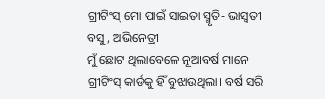ଗ୍ରୀଟିଂସ୍‌ ମୋ ପାଇଁ ସାଇତା ସ୍ମୃତି- ଭାସ୍ବତୀ ବସୁ, ଅଭିନେତ୍ରୀ
ମୁଁ ଛୋଟ ଥିଲାବେଳେ ନୂଆବର୍ଷ ମାନେ ଗ୍ରୀଟିଂସ୍‌ କାର୍ଡକୁ ହିଁ ବୁଝାଉଥିଲା। ବର୍ଷ ସରି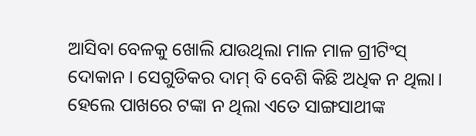ଆସିବା ବେଳକୁ ଖୋଲି ଯାଉଥିଲା ମାଳ ମାଳ ଗ୍ରୀଟିଂସ୍‌ ଦୋକାନ। ସେଗୁଡିକର ଦାମ୍‌ ବି ବେଶି କିଛି ଅଧିକ ନ ଥିଲା। ହେଲେ ପାଖରେ ଟଙ୍କା ନ ଥିଲା ଏତେ ସାଙ୍ଗସାଥୀଙ୍କ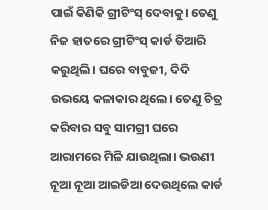ପାଇଁ କିଣିକି ଗ୍ରୀଟିଂସ୍‌ ଦେବାକୁ। ତେଣୁ ନିଜ ହାତରେ ଗ୍ରୀଟିଂସ୍‌ କାର୍ଡ ତିଆରି କରୁଥିଲି। ଘରେ ବାବୁଜୀ, ଦିଦି ଉଭୟେ କଳାକାର ଥିଲେ। ତେଣୁ ଚିତ୍ର କରିବାର ସବୁ ସାମଗ୍ରୀ ଘରେ ଆରାମରେ ମିଳି ଯାଉଥିଲା। ଭଉଣୀ ନୂଆ ନୂଆ ଆଇଡିଆ ଦେଉଥିଲେ କାର୍ଡ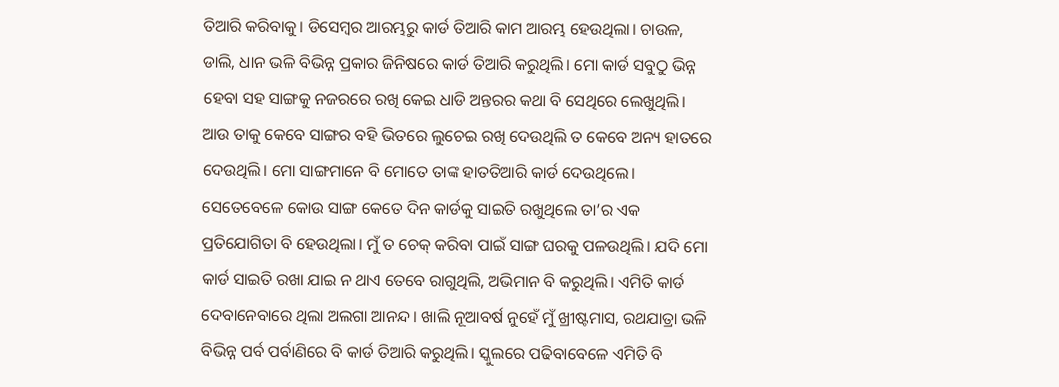ତିଆରି କରିବାକୁ। ଡିସେମ୍ବର ଆରମ୍ଭରୁ କାର୍ଡ ତିଆରି କାମ ଆରମ୍ଭ ହେଉଥିଲା। ଚାଉଳ, ଡାଲି, ଧାନ ଭଳି ବିଭିନ୍ନ ପ୍ରକାର ଜିନିଷରେ କାର୍ଡ ତିଆରି କରୁଥିଲି। ମୋ କାର୍ଡ ସବୁଠୁ ଭିନ୍ନ ହେବା ସହ ସାଙ୍ଗକୁ ନଜରରେ ରଖି କେଇ ଧାଡି ଅନ୍ତରର କଥା ବି ସେଥିରେ ଲେଖୁଥିଲି। ଆଉ ତାକୁ କେବେ ସାଙ୍ଗର ବହି ଭିତରେ ଲୁଚେଇ ରଖି ଦେଉଥିଲି ତ କେବେ ଅନ୍ୟ ହାତରେ ଦେଉଥିଲି। ମୋ ସାଙ୍ଗମାନେ ବି ମୋତେ ତାଙ୍କ ହାତତିଆରି କାର୍ଡ ଦେଉଥିଲେ। ସେତେବେଳେ କୋଉ ସାଙ୍ଗ କେତେ ଦିନ କାର୍ଡକୁ ସାଇତି ରଖୁଥିଲେ ତା’ର ଏକ ପ୍ରତିଯୋଗିତା ବି ହେଉଥିଲା। ମୁଁ ତ ଚେକ୍‌ କରିବା ପାଇଁ ସାଙ୍ଗ ଘରକୁ ପଳଉଥିଲି। ଯଦି ମୋ କାର୍ଡ ସାଇତି ରଖା ଯାଇ ନ ଥାଏ ତେବେ ରାଗୁଥିଲି, ଅଭିମାନ ବି କରୁଥିଲି। ଏମିତି କାର୍ଡ ଦେବାନେବାରେ ଥିଲା ଅଲଗା ଆନନ୍ଦ। ଖାଲି ନୂଆବର୍ଷ ନୁହେଁ ମୁଁ ଖ୍ରୀଷ୍ଟମାସ, ରଥଯାତ୍ରା ଭଳି ବିଭିନ୍ନ ପର୍ବ ପର୍ବାଣିରେ ବି କାର୍ଡ ତିଆରି କରୁଥିଲି। ସ୍କୁଲରେ ପଢିବାବେଳେ ଏମିତି ବି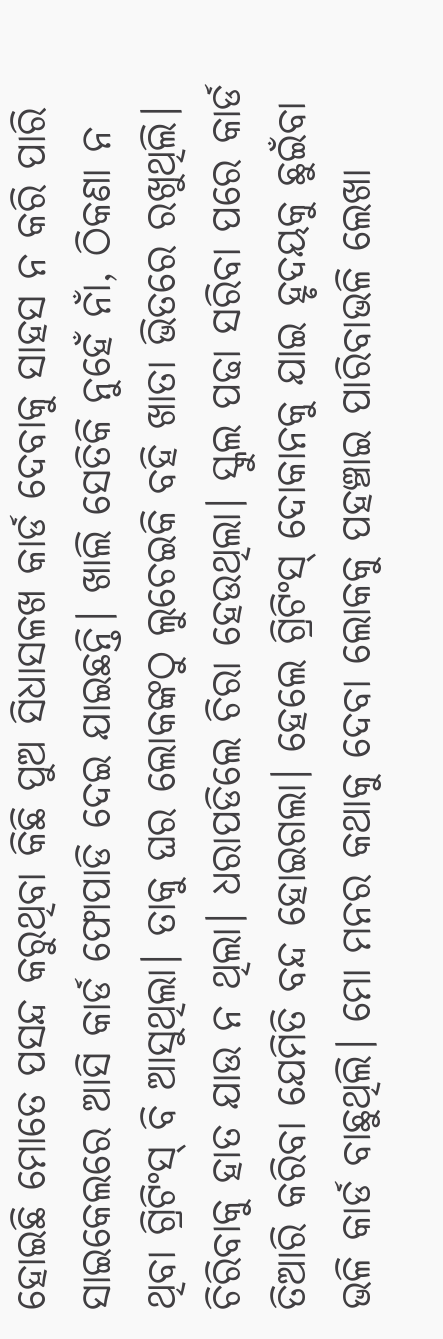ହୋଇଛି ମୋତେ ପସନ୍ଦ କରୁଥିବା କିଛି ପୁଅ ସିଧାସଳଖ କାର୍ଡ ଦେବାକୁ ସାହସ ନ କରି ପାରି ସାଇକେଲରେ ଆସି କାର୍ଡ ଫୋପାଡି ଦେଇ ଯାଇଛନ୍ତି। ଖାଲି ସେତିକି ନୁହେଁ ନାଁ, ଠିକଣା ନ ଥିବା ଗ୍ରିଟିଂସ୍‌ ବି ଆସୁଥିଲା। ତାକୁ ଘର ଲୋକଙ୍କଠୁ ଲୁଚେଇକି ବହି ଖାତା ଭିତରେ ରଖୁଥିଲି। ଚିରିବାକୁ ହାତ ଯାଉ ନ ଥିଲା। ଧରାପଡିଲେ ଚିରା ହେଉଥିଲା। ସ୍କୁଲ ପଢା ସରିବା ପରେ କାର୍ଡ ତିଆରି କରିବା ଯେମିତି ବନ୍ଦ ହୋଇଗଲା। ହେଲେ ଗ୍ରିଟିଂସ୍‌ ଦୋକାନକୁ ଯାଇ ହୃଦୟକୁ ଛୁଇଁବା ଭଳି କାର୍ଡ ବାଛୁଥିଲି। ମୋ ମନର କଥାକୁ ଦେବା ଲୋକକୁ ପହଞ୍ଚାଇ ପାରିବାଭଳି ଲେଖା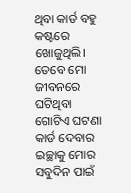ଥିବା କାର୍ଡ ବହୁ କଷ୍ଟରେ ଖୋଜୁଥିଲି। ତେବେ ମୋ ଜୀବନରେ ଘଟିଥିବା ଗୋଟିଏ ଘଟଣା କାର୍ଡ ଦେବାର ଇଚ୍ଛାକୁ ମୋର ସବୁଦିନ ପାଇଁ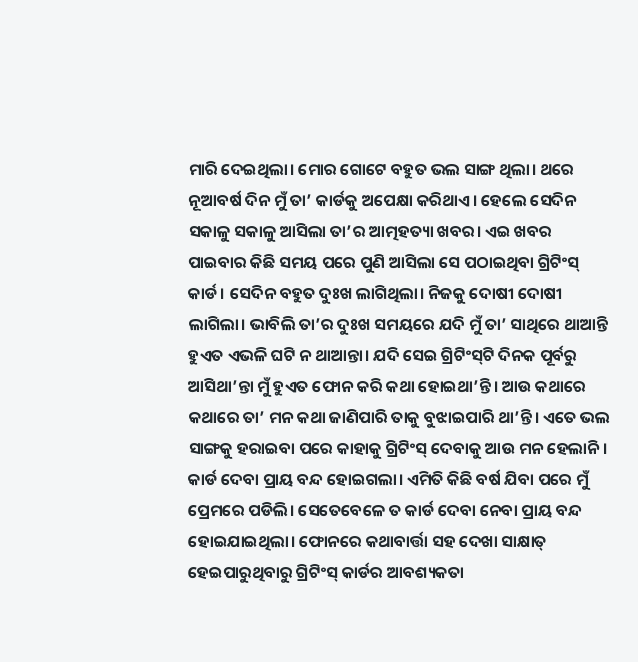ମାରି ଦେଇଥିଲା। ମୋର ଗୋଟେ ବହୁତ ଭଲ ସାଙ୍ଗ ଥିଲା। ଥରେ ନୂଆବର୍ଷ ଦିନ ମୁଁ ତା’ କାର୍ଡକୁ ଅପେକ୍ଷା କରିଥାଏ। ହେଲେ ସେଦିନ ସକାଳୁ ସକାଳୁ ଆସିଲା ତା’ର ଆତ୍ମହତ୍ୟା ଖବର। ଏଇ ଖବର ପାଇବାର କିଛି ସମୟ ପରେ ପୁଣି ଆସିଲା ସେ ପଠାଇଥିବା ଗ୍ରିଟିଂସ୍‌ କାର୍ଡ। ସେଦିନ ବହୁତ ଦୁଃଖ ଲାଗିଥିଲା। ନିଜକୁ ଦୋଷୀ ଦୋଷୀ ଲାଗିଲା। ଭାବିଲି ତା’ର ଦୁଃଖ ସମୟରେ ଯଦି ମୁଁ ତା’ ସାଥିରେ ଥାଆନ୍ତି ହୁଏତ ଏଭଳି ଘଟି ନ ଥାଆନ୍ତା। ଯଦି ସେଇ ଗ୍ରିଟିଂସ୍‌ଟି ଦିନକ ପୂର୍ବରୁ ଆସିଥା’ନ୍ତା ମୁଁ ହୁଏତ ଫୋନ କରି କଥା ହୋଇଥା’ନ୍ତି। ଆଉ କଥାରେ କଥାରେ ତା’ ମନ କଥା ଜାଣିପାରି ତାକୁ ବୁଝାଇପାରି ଥା’ନ୍ତି। ଏତେ ଭଲ ସାଙ୍ଗକୁ ହରାଇବା ପରେ କାହାକୁ ଗ୍ରିଟିଂସ୍‌ ଦେବାକୁ ଆଉ ମନ ହେଲାନି। କାର୍ଡ ଦେବା ପ୍ରାୟ ବନ୍ଦ ହୋଇଗଲା। ଏମିତି କିଛି ବର୍ଷ ଯିବା ପରେ ମୁଁ ପ୍ରେମରେ ପଡିଲି। ସେତେବେଳେ ତ କାର୍ଡ ଦେବା ନେବା ପ୍ରାୟ ବନ୍ଦ ହୋଇଯାଇଥିଲା। ଫୋନରେ କଥାବାର୍ତ୍ତା ସହ ଦେଖା ସାକ୍ଷାତ୍‌ ହେଇପାରୁଥିବାରୁ ଗ୍ରିଟିଂସ୍‌ କାର୍ଡର ଆବଶ୍ୟକତା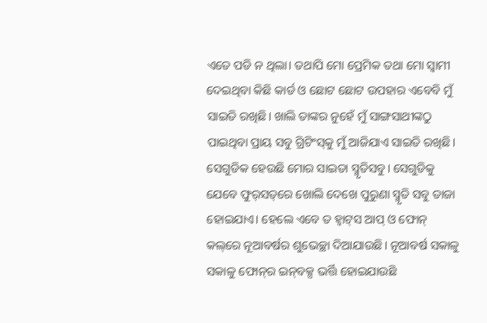ଏତେ ପଡି ନ ଥିଲା। ତଥାପି ମୋ ପ୍ରେମିକ ତଥା ମୋ ସ୍ବାମୀ ଦେଇଥିବା କିଛି କାର୍ଡ ଓ ଛୋଟ ଛୋଟ ଉପହାର ଏବେବି ମୁଁ ସାଇତି ରଖିଛି। ଖାଲି ତାଙ୍କର ନୁହେଁ ମୁଁ ସାଙ୍ଗସାଥୀଙ୍କଠୁ ପାଇଥିବା ପ୍ରାୟ ସବୁ ଗ୍ରିଟିଂସ୍‌କୁ ମୁଁ ଆଜିଯାଏ ସାଇତି ରଖିଛି। ସେଗୁଡିକ ହେଉଛି ମୋର ସାଇତା ସ୍ମୃତିସବୁ। ସେଗୁଡିକୁ ଯେବେ ଫୁର୍‌ସତ୍‌ରେ ଖୋଲି ଦେଖେ ପୁରୁଣା ସ୍ମୃତି ସବୁ ତାଜା ହୋଇଯାଏ। ହେଲେ ଏବେ ତ ହ୍ବାଟ୍‌ସ ଆପ୍‌ ଓ ଫୋନ୍‌ କଲ୍‌ରେ ନୂଆବର୍ଷର ଶୁଭେଚ୍ଛା ଦିଆଯାଉଛି। ନୂଆବର୍ଷ ସକାଳୁ ସକାଳୁ ଫୋନ୍‌ର ଇନ୍‌ବକ୍ସ ଭର୍ତ୍ତି ହୋଇଯାଉଛି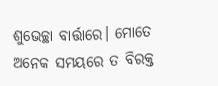ଶୁଭେଚ୍ଛା ବାର୍ତ୍ତାରେ। ମୋତେ ଅନେକ ସମୟରେ ତ ବିରକ୍ତ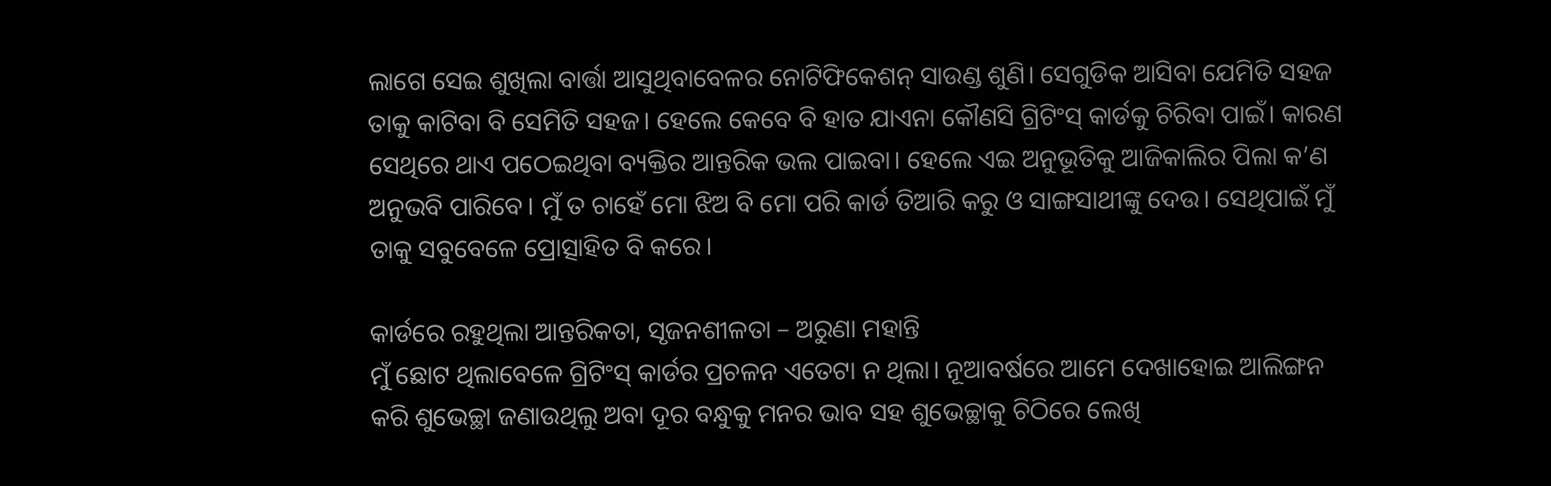ଲାଗେ ସେଇ ଶୁଖିଲା ବାର୍ତ୍ତା ଆସୁଥିବାବେଳର ନୋଟିଫିକେଶନ୍‌ ସାଉଣ୍ଡ ଶୁଣି। ସେଗୁଡିକ ଆସିବା ଯେମିତି ସହଜ ତାକୁ କାଟିବା ବି ସେମିତି ସହଜ। ହେଲେ କେବେ ବି ହାତ ଯାଏନା କୌଣସି ଗ୍ରିଟିଂସ୍‌ କାର୍ଡକୁ ଚିରିବା ପାଇଁ। କାରଣ ସେଥିରେ ଥାଏ ପଠେଇଥିବା ବ୍ୟକ୍ତିର ଆନ୍ତରିକ ଭଲ ପାଇବା। ହେଲେ ଏଇ ଅନୁଭୂତିକୁ ଆଜିକାଲିର ପିଲା କ’ଣ ଅନୁଭବି ପାରିବେ। ମୁଁ ତ ଚାହେଁ ମୋ ଝିଅ ବି ମୋ ପରି କାର୍ଡ ତିଆରି କରୁ ଓ ସାଙ୍ଗସାଥୀଙ୍କୁ ଦେଉ। ସେଥିପାଇଁ ମୁଁ ତାକୁ ସବୁବେଳେ ପ୍ରୋତ୍ସାହିତ ବି କରେ।

କାର୍ଡରେ ରହୁଥିଲା ଆନ୍ତରିକତା, ସୃଜନଶୀଳତା – ଅରୁଣା ମହାନ୍ତି
ମୁଁ ଛୋଟ ଥିଲାବେଳେ ଗ୍ରିଟିଂସ୍‌ କାର୍ଡର ପ୍ରଚଳନ ଏତେଟା ନ ଥିଲା। ନୂଆବର୍ଷରେ ଆମେ ଦେଖାହୋଇ ଆଲିଙ୍ଗନ କରି ଶୁଭେଚ୍ଛା ଜଣାଉଥିଲୁ ଅବା ଦୂର ବନ୍ଧୁକୁ ମନର ଭାବ ସହ ଶୁଭେଚ୍ଛାକୁ ଚିଠିରେ ଲେଖି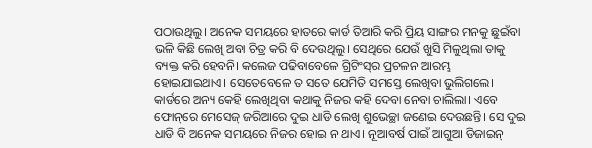ପଠାଉଥିଲୁ। ଅନେକ ସମୟରେ ହାତରେ କାର୍ଡ ତିଆରି କରି ପ୍ରିୟ ସାଙ୍ଗର ମନକୁ ଛୁଇଁବା ଭଳି କିଛି ଲେଖି ଅବା ଚିତ୍ର କରି ବି ଦେଉଥିଲୁ। ସେଥିରେ ଯେଉଁ ଖୁସି ମିଳୁଥିଲା ତାକୁ ବ୍ୟକ୍ତ କରି ହେବନି। କଲେଜ ପଢିବାବେଳେ ଗ୍ରିଟିଂସ୍‌ର ପ୍ରଚଳନ ଆରମ୍ଭ ହୋଇଯାଇଥାଏ। ସେତେବେଳେ ତ ସତେ ଯେମିତି ସମସ୍ତେ ଲେଖିବା ଭୁଲିଗଲେ। କାର୍ଡରେ ଅନ୍ୟ କେହି ଲେଖିଥିବା କଥାକୁ ନିଜର କହି ଦେବା ନେବା ଚାଲିଲା। ଏବେ ଫୋନ୍‌ରେ ମେସେଜ୍‌ ଜରିଆରେ ଦୁଇ ଧାଡି ଲେଖି ଶୁଭେଚ୍ଛା ଜଣେଇ ଦେଉଛନ୍ତି। ସେ ଦୁଇ ଧାଡି ବି ଅନେକ ସମୟରେ ନିଜର ହୋଇ ନ ଥାଏ। ନୂଆବର୍ଷ ପାଇଁ ଆଗୁଆ ଡିଜାଇନ୍‌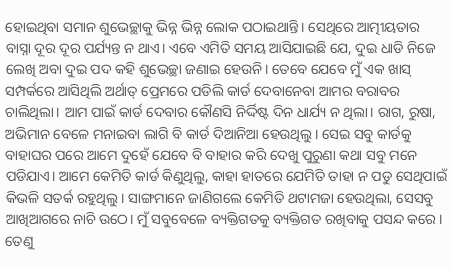ହୋଇଥିବା ସମାନ ଶୁଭେଚ୍ଛାକୁ ଭିନ୍ନ ଭିନ୍ନ ଲୋକ ପଠାଇଥାନ୍ତି। ସେଥିରେ ଆତ୍ମୀୟତାର ବାସ୍ନା ଦୂର ଦୂର ପର୍ଯ୍ୟନ୍ତ ନ ଥାଏ। ଏବେ ଏମିତି ସମୟ ଆସିଯାଇଛି ଯେ, ଦୁଇ ଧାଡି ନିଜେ ଲେଖି ଅବା ଦୁଇ ପଦ କହି ଶୁଭେଚ୍ଛା ଜଣାଇ ହେଉନି। ତେବେ ଯେବେ ମୁଁ ଏକ ଖାସ୍‌ ସମ୍ପର୍କରେ ଆସିଥିଲି ଅର୍ଥାତ୍‌ ପ୍ରେମରେ ପଡିଲି କାର୍ଡ ଦେବାନେବା ଆମର ବରାବର ଚାଲିଥିଲା। ଆମ ପାଇଁ କାର୍ଡ ଦେବାର କୌଣସି ନିର୍ଦ୍ଦିଷ୍ଟ ଦିନ ଧାର୍ଯ୍ୟ ନ ଥିଲା। ରାଗ, ରୁଷା, ଅଭିମାନ ବେଳେ ମନାଇବା ଲାଗି ବି କାର୍ଡ ଦିଆନିଆ ହେଉଥିଲୁ। ସେଇ ସବୁ କାର୍ଡକୁ ବାହାଘର ପରେ ଆମେ ଦୁହେଁ ଯେବେ ବି ବାହାର କରି ଦେଖୁ ପୁରୁଣା କଥା ସବୁ ମନେ ପଡିଯାଏ। ଆମେ କେମିତି କାର୍ଡ କିଣୁଥିଲୁ, କାହା ହାତରେ ଯେମିତି ତାହା ନ ପଡୁ ସେଥିପାଇଁ କିଭଳି ସତର୍କ ରହୁଥିଲୁ। ସାଙ୍ଗମାନେ ଜାଣିଗଲେ କେମିତି ଥଟାମଜା ହେଉଥିଲା, ସେସବୁ ଆଖିଆଗରେ ନାଚି ଉଠେ। ମୁଁ ସବୁବେଳେ ବ୍ୟକ୍ତିଗତକୁ ବ୍ୟକ୍ତିଗତ ରଖିବାକୁ ପସନ୍ଦ କରେ। ତେଣୁ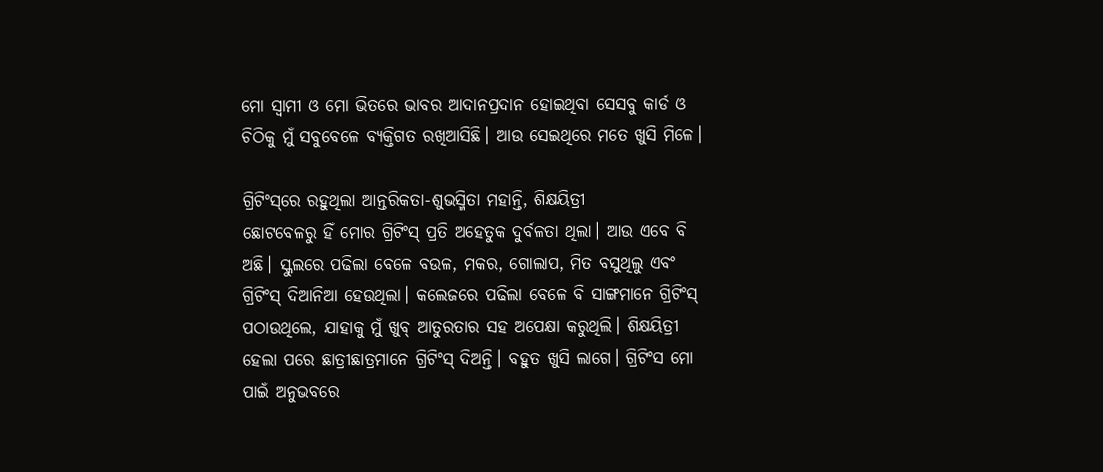ମୋ ସ୍ବାମୀ ଓ ମୋ ଭିତରେ ଭାବର ଆଦାନପ୍ରଦାନ ହୋଇଥିବା ସେସବୁ କାର୍ଡ ଓ ଚିଠିକୁ ମୁଁ ସବୁବେଳେ ବ୍ୟକ୍ତିଗତ ରଖିଆସିଛି। ଆଉ ସେଇଥିରେ ମତେ ଖୁସି ମିଳେ।

ଗ୍ରିଟିଂସ୍‌ରେ ରହୁଥିଲା ଆନ୍ତରିକତା-ଶୁଭସ୍ମିତା ମହାନ୍ତି, ଶିକ୍ଷୟିତ୍ରୀ
ଛୋଟବେଳରୁ ହିଁ ମୋର ଗ୍ରିଟିଂସ୍‌ ପ୍ରତି ଅହେତୁକ ଦୁର୍ବଳତା ଥିଲା। ଆଉ ଏବେ ବି ଅଛି। ସ୍କୁଲରେ ପଢିଲା ବେଳେ ବଉଳ, ମକର, ଗୋଲାପ, ମିତ ବସୁଥିଲୁ ଏବଂ ଗ୍ରିଟିଂସ୍‌ ଦିଆନିଆ ହେଉଥିଲା। କଲେଜରେ ପଢିଲା ବେଳେ ବି ସାଙ୍ଗମାନେ ଗ୍ରିଟିଂସ୍‌ ପଠାଉଥିଲେ, ଯାହାକୁ ମୁଁ ଖୁବ୍‌ ଆତୁରତାର ସହ ଅପେକ୍ଷା କରୁଥିଲି। ଶିକ୍ଷୟିତ୍ରୀ ହେଲା ପରେ ଛାତ୍ରୀଛାତ୍ରମାନେ ଗ୍ରିଟିଂସ୍‌ ଦିଅନ୍ତି। ବହୁତ ଖୁସି ଲାଗେ। ଗ୍ରିଟିଂସ ମୋ ପାଇଁ ଅନୁଭବରେ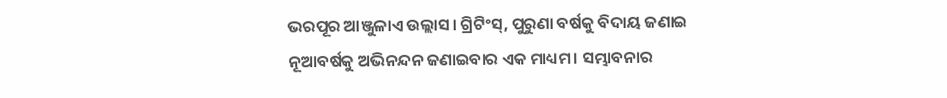ଭରପୂର ଆଞ୍ଜୁଳାଏ ଉଲ୍ଲାସ। ଗ୍ରିଟିଂସ୍‌, ପୁରୁଣା ବର୍ଷକୁ ବିଦାୟ ଜଣାଇ ନୂଆବର୍ଷକୁ ଅଭିନନ୍ଦନ ଜଣାଇବାର ଏକ ମାଧ୍ୟମ। ସମ୍ଭାବନାର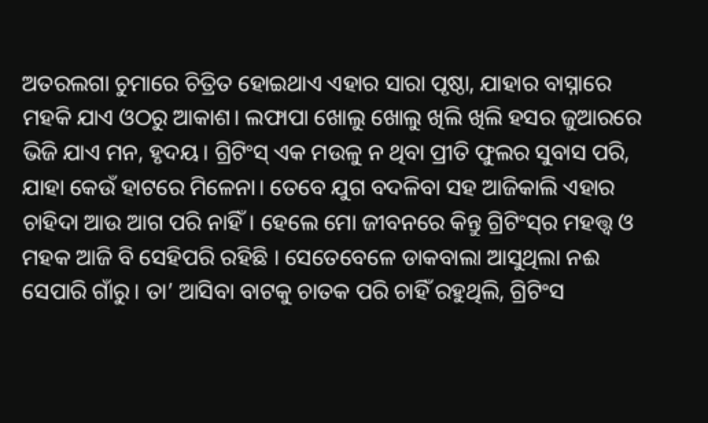ଅତରଲଗା ଚୁମାରେ ଚିତ୍ରିତ ହୋଇଥାଏ ଏହାର ସାରା ପୃଷ୍ଠା, ଯାହାର ବାସ୍ନାରେ ମହକି ଯାଏ ଓଠରୁ ଆକାଶ। ଲଫାପା ଖୋଲୁ ଖୋଲୁ ଖିଲି ଖିଲି ହସର ଜୁଆରରେ ଭିଜି ଯାଏ ମନ, ହୃଦୟ। ଗ୍ରିଟିଂସ୍‌ ଏକ ମଉଳୁ ନ ଥିବା ପ୍ରୀତି ଫୁଲର ସୁବାସ ପରି, ଯାହା କେଉଁ ହାଟରେ ମିଳେନା। ତେବେ ଯୁଗ ବଦଳିବା ସହ ଆଜିକାଲି ଏହାର ଚାହିଦା ଆଉ ଆଗ ପରି ନାହିଁ। ହେଲେ ମୋ ଜୀବନରେ କିନ୍ତୁ ଗ୍ରିଟିଂସ୍‌ର ମହତ୍ତ୍ୱ ଓ ମହକ ଆଜି ବି ସେହିପରି ରହିଛି । ସେତେବେଳେ ଡାକବାଲା ଆସୁଥିଲା ନଈ ସେପାରି ଗାଁରୁ। ତା’ ଆସିବା ବାଟକୁ ଚାତକ ପରି ଚାହିଁ ରହୁଥିଲି, ଗ୍ରିଟିଂସ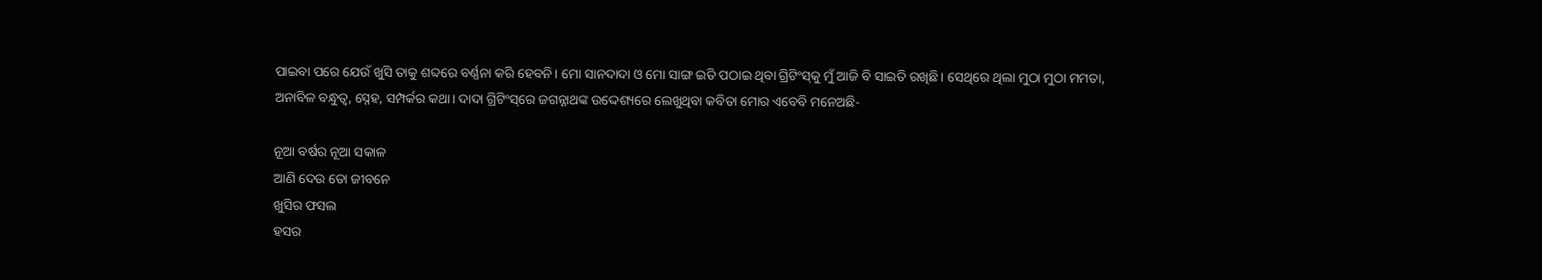ପାଇବା ପରେ ଯେଉଁ ଖୁସି ତାକୁ ଶବ୍ଦରେ ବର୍ଣ୍ଣନା କରି ହେବନି। ମୋ ସାନଦାଦା ଓ ମୋ ସାଙ୍ଗ ଇତି ପଠାଇ ଥିବା ଗ୍ରିଟିଂସ୍‌କୁ ମୁଁ ଆଜି ବି ସାଇତି ରଖିଛି। ସେଥିରେ ଥିଲା ମୁଠା ମୁଠା ମମତା, ଅନାବିଳ ବନ୍ଧୁତ୍ୱ, ସ୍ନେହ, ସମ୍ପର୍କର କଥା। ଦାଦା ଗ୍ରିଟିଂସ୍‌ରେ ଜଗନ୍ନାଥଙ୍କ ଉଦ୍ଦେଶ୍ୟରେ ଲେଖୁଥିବା କବିତା ମୋର ଏବେବି ମନେଅଛି-

ନୂଆ ବର୍ଷର ନୂଆ ସକାଳ
ଆଣି ଦେଉ ତୋ ଜୀବନେ
ଖୁସିର ଫସଲ
ହସର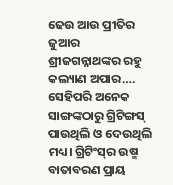ଢେଉ ଆଉ ପ୍ରୀତିର ଜୁଆର
ଶ୍ରୀଜଗନ୍ନାଥଙ୍କର ରହୁ କଲ୍ୟାଣ ଅପାର….
ସେହିପରି ଅନେକ ସାଙ୍ଗଙ୍କଠାରୁ ଗ୍ରିଟିଙ୍ଗସ୍‌ ପାଉଥିଲି ଓ ଦେଉଥିଲି ମଧ୍ୟ। ଗ୍ରିଟିଂସ୍‌ର ଉଷ୍ମ ବାତାବରଣ ପ୍ରାୟ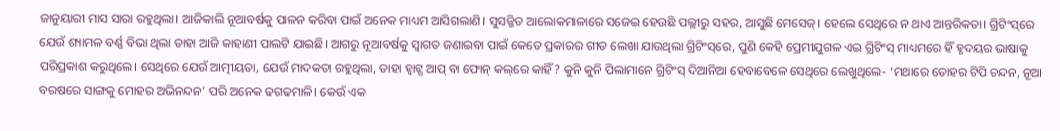ଜାନୁୟାରୀ ମାସ ସାରା ରହୁଥିଲା। ଆଜିକାଲି ନୂଆବର୍ଷକୁ ପାଳନ କରିବା ପାଇଁ ଅନେକ ମାଧ୍ୟମ ଆସିଗଲାଣି। ସୁସଜ୍ଜିତ ଆଲୋକମାଳାରେ ସଜେଇ ହେଉଛି ପଲ୍ଲୀରୁ ସହର, ଆସୁଛି ମେସେଜ୍‌। ହେଲେ ସେଥିରେ ନ ଥାଏ ଆନ୍ତରିକତା। ଗ୍ରିଟିଂସ୍‌ରେ ଯେଉଁ ଶ୍ୟାମଳ ବର୍ଣ୍ଣ ବିଭା ଥିଲା ତାହା ଆଜି କାହାଣୀ ପାଲଟି ଯାଇଛି। ଆଗରୁ ନୂଆବର୍ଷକୁ ସ୍ବାଗତ ଜଣାଇବା ପାଇଁ କେତେ ପ୍ରକାରର ଗୀତ ଲେଖା ଯାଉଥିଲା ଗ୍ରିଟିଂସ୍‌ରେ, ପୁଣି କେହି ପ୍ରେମୀଯୁଗଳ ଏଇ ଗ୍ରିଟିଂସ୍‌ ମାଧ୍ୟମରେ ହିଁ ହୃଦୟର ଭାଷାକୁ ପରିପ୍ରକାଶ କରୁଥିଲେ। ସେଥିରେ ଯେଉଁ ଆତ୍ମୀୟତା, ଯେଉଁ ମାଦକତା ରହୁଥିଲା, ତାହା ହ୍ବାଟ୍ସ ଆପ୍‌ ବା ଫୋନ୍‌ କଲ୍‌ରେ କାହିଁ? କୁନି କୁନି ପିଲାମାନେ ଗ୍ରିଟିଂସ୍‌ ଦିଆନିଆ ହେବାବେଳେ ସେଥିରେ ଲେଖୁଥିଲେ- ‘ମଥାରେ ତୋହର ଟିପି ଚନ୍ଦନ, ନୂଆ ବରଷରେ ସାଙ୍ଗକୁ ମୋହର ଅଭିନନ୍ଦନ’ ପରି ଅନେକ ଢଗଢମାଳି। କେଉଁ ଏକ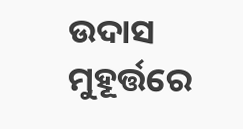ଉଦାସ ମୁହୂର୍ତ୍ତରେ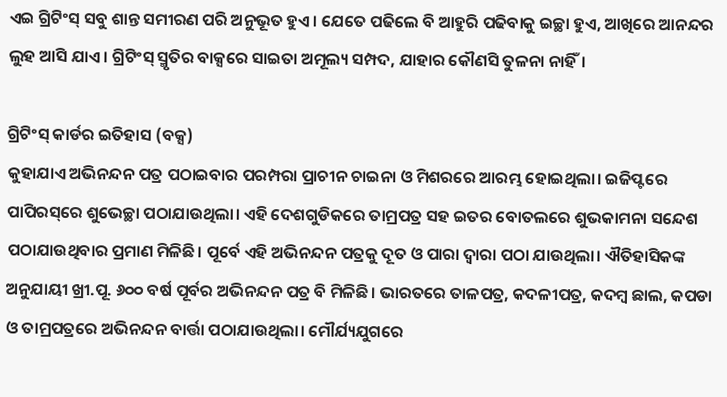ଏଇ ଗ୍ରିଟିଂସ୍‌ ସବୁ ଶାନ୍ତ ସମୀରଣ ପରି ଅନୁଭୂତ ହୁଏ। ଯେତେ ପଢିଲେ ବି ଆହୁରି ପଢିବାକୁ ଇଚ୍ଛା ହୁଏ, ଆଖିରେ ଆନନ୍ଦର ଲୁହ ଆସି ଯାଏ। ଗ୍ରିଟିଂସ୍‌ ସ୍ମୃତିର ବାକ୍ସରେ ସାଇତା ଅମୂଲ୍ୟ ସମ୍ପଦ, ଯାହାର କୌଣସି ତୁଳନା ନାହିଁ।

ଗ୍ରିଟିଂସ୍‌ କାର୍ଡର ଇତିହାସ (ବକ୍ସ)
କୁହାଯାଏ ଅଭିନନ୍ଦନ ପତ୍ର ପଠାଇବାର ପରମ୍ପରା ପ୍ରାଚୀନ ଚାଇନା ଓ ମିଶରରେ ଆରମ୍ଭ ହୋଇଥିଲା। ଇଜିପ୍ଟରେ ପାପିରସ୍‌ରେ ଶୁଭେଚ୍ଛା ପଠାଯାଉଥିଲା। ଏହି ଦେଶଗୁଡିକରେ ତାମ୍ରପତ୍ର ସହ ଇତର ବୋତଲରେ ଶୁଭକାମନା ସନ୍ଦେଶ ପଠାଯାଉଥିବାର ପ୍ରମାଣ ମିଳିଛି। ପୂର୍ବେ ଏହି ଅଭିନନ୍ଦନ ପତ୍ରକୁ ଦୂତ ଓ ପାରା ଦ୍ୱାରା ପଠା ଯାଉଥିଲା। ଐତିହାସିକଙ୍କ ଅନୁଯାୟୀ ଖ୍ରୀ.ପୂ. ୬୦୦ ବର୍ଷ ପୂର୍ବର ଅଭିନନ୍ଦନ ପତ୍ର ବି ମିଳିଛି। ଭାରତରେ ତାଳପତ୍ର, କଦଳୀପତ୍ର, କଦମ୍ବ ଛାଲ, କପଡା ଓ ତାମ୍ରପତ୍ରରେ ଅଭିନନ୍ଦନ ବାର୍ତ୍ତା ପଠାଯାଉଥିଲା। ମୌର୍ଯ୍ୟଯୁଗରେ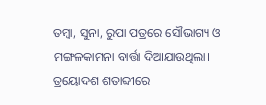ତମ୍ବା, ସୁନା, ରୁପା ପତ୍ରରେ ସୌଭାଗ୍ୟ ଓ ମଙ୍ଗଳକାମନା ବାର୍ତ୍ତା ଦିଆଯାଉଥିଲା। ତ୍ରୟୋଦଶ ଶତାବ୍ଦୀରେ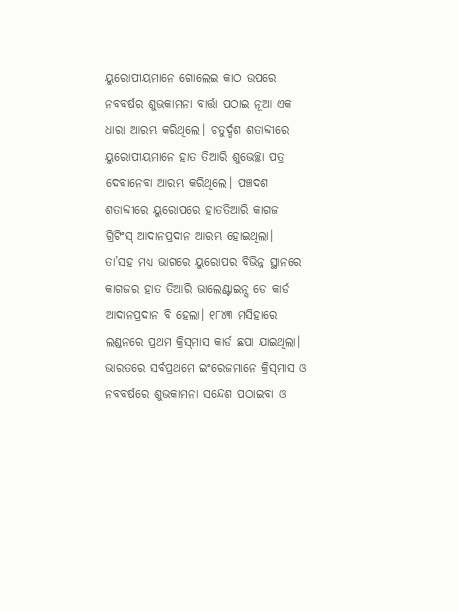ୟୁରୋପୀୟମାନେ ଗୋଲେଇ କାଠ ଉପରେ ନବବର୍ଷର ଶୁଭକାମନା ବାର୍ତ୍ତା ପଠାଇ ନୂଆ ଏକ ଧାରା ଆରମ୍ଭ କରିଥିଲେ। ଚତୁର୍ଦ୍ଦଶ ଶତାବ୍ଦୀରେ ୟୁରୋପୀୟମାନେ ହାତ ତିଆରି ଶୁଭେଚ୍ଛା ପତ୍ର ଦେବାନେବା ଆରମ୍ଭ କରିଥିଲେ। ପଞ୍ଚଦଶ ଶତାବ୍ଦୀରେ ୟୁରୋପରେ ହାତତିଆରି କାଗଜ ଗ୍ରିଟିଂସ୍‌ ଆଦାନପ୍ରଦାନ ଆରମ୍ଭ ହୋଇଥିଲା। ତା’ସହ ମଧ୍ୟ ଭାଗରେ ୟୁରୋପର ବିଭିନ୍ନ ସ୍ଥାନରେ କାଗଜର ହାତ ତିଆରି ଭାଲେଣ୍ଟାଇନ୍ସ ଡେ କାର୍ଡ ଆଦାନପ୍ରଦାନ ବି ହେଲା। ୧୮୪୩ ମସିହାରେ ଲଣ୍ଡନରେ ପ୍ରଥମ କ୍ରିସ୍‌ମାସ କାର୍ଡ ଛପା ଯାଇଥିଲା। ଭାରତରେ ସର୍ବପ୍ରଥମେ ଇଂରେଜମାନେ କ୍ରିସ୍‌ମାସ ଓ ନବବର୍ଷରେ ଶୁଭକାମନା ସନ୍ଦେଶ ପଠାଇବା ଓ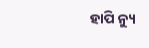ହାପି ନ୍ୟୁ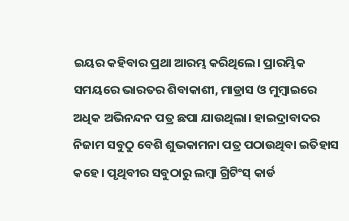ଇୟର କହିବାର ପ୍ରଥା ଆରମ୍ଭ କରିଥିଲେ। ପ୍ରାରମ୍ଭିକ ସମୟରେ ଭାରତର ଶିବାକାଶୀ, ମାଡ୍ରାସ ଓ ମୁମ୍ବାଇରେ ଅଧିକ ଅଭିନନ୍ଦନ ପତ୍ର ଛପା ଯାଉଥିଲା। ହାଇଦ୍ରାବାଦର ନିଜାମ ସବୁଠୁ ବେଶି ଶୁଭକାମନା ପତ୍ର ପଠାଉଥିବା ଇତିହାସ କହେ। ପୃଥିବୀର ସବୁଠାରୁ ଲମ୍ବା ଗ୍ରିଟିଂସ୍‌ କାର୍ଡ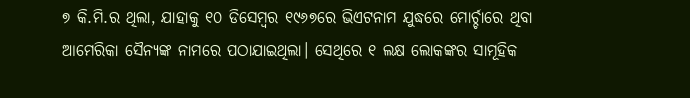୭ କି.ମି.ର ଥିଲା, ଯାହାକୁ ୧୦ ଡିସେମ୍ବର ୧୯୬୭ରେ ଭିଏଟନାମ ଯୁଦ୍ଧରେ ମୋର୍ଚ୍ଚାରେ ଥିବା ଆମେରିକା ସୈନ୍ୟଙ୍କ ନାମରେ ପଠାଯାଇଥିଲା। ସେଥିରେ ୧ ଲକ୍ଷ ଲୋକଙ୍କର ସାମୂହିକ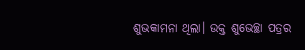ଶୁଭକାମନା ଥିଲା। ଉକ୍ତ ଶୁଭେଚ୍ଛା ପତ୍ରର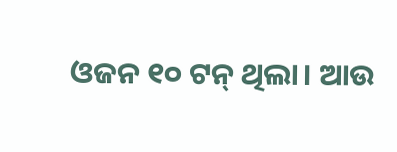ଓଜନ ୧୦ ଟନ୍‌ ଥିଲା। ଆଉ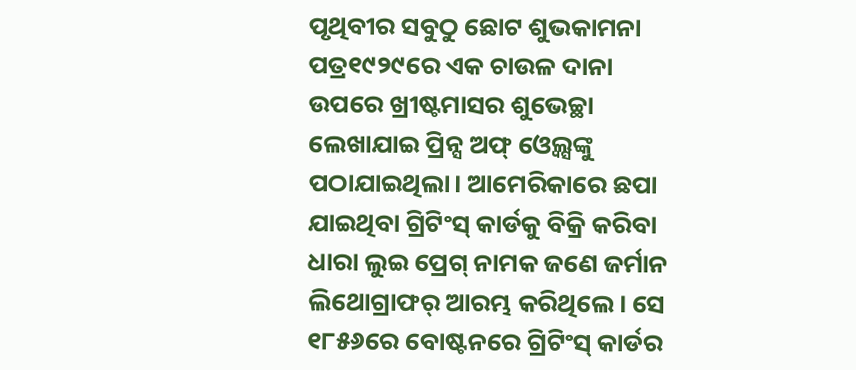ପୃଥିବୀର ସବୁଠୁ ଛୋଟ ଶୁଭକାମନା ପତ୍ର୧୯୨୯ରେ ଏକ ଚାଉଳ ଦାନା ଉପରେ ଖ୍ରୀଷ୍ଟମାସର ଶୁଭେଚ୍ଛା ଲେଖାଯାଇ ପ୍ରିନ୍ସ ଅଫ୍‌ ଓ୍ବେଲ୍ସଙ୍କୁ ପଠାଯାଇଥିଲା। ଆମେରିକାରେ ଛପା ଯାଇଥିବା ଗ୍ରିଟିଂସ୍‌ କାର୍ଡକୁ ବିକ୍ରି କରିବା ଧାରା ଲୁଇ ପ୍ରେଗ୍‌ ନାମକ ଜଣେ ଜର୍ମାନ ଲିଥୋଗ୍ରାଫର୍‌ ଆରମ୍ଭ କରିଥିଲେ। ସେ ୧୮୫୬ରେ ବୋଷ୍ଟନରେ ଗ୍ରିଟିଂସ୍‌ କାର୍ଡର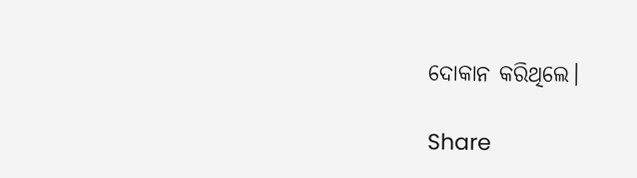ଦୋକାନ କରିଥିଲେ।

Share